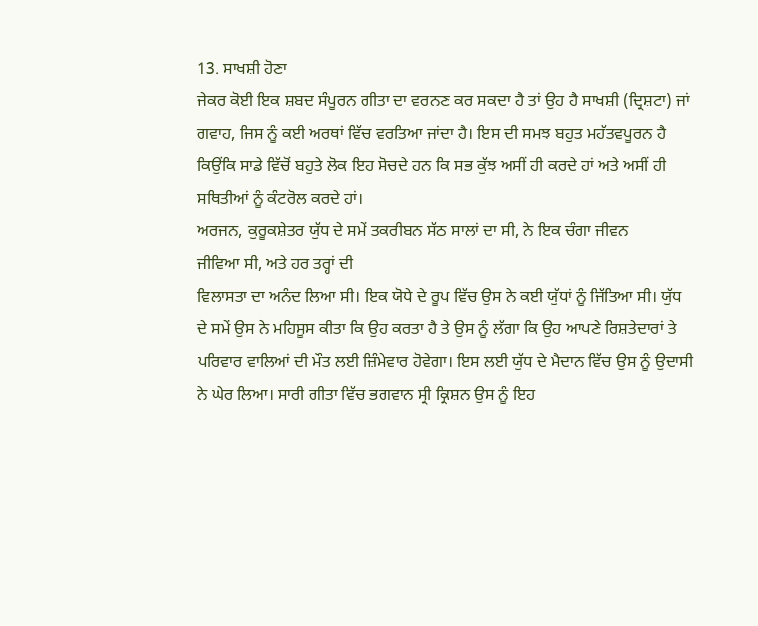13. ਸਾਖਸ਼ੀ ਹੋਣਾ
ਜੇਕਰ ਕੋਈ ਇਕ ਸ਼ਬਦ ਸੰਪੂਰਨ ਗੀਤਾ ਦਾ ਵਰਨਣ ਕਰ ਸਕਦਾ ਹੈ ਤਾਂ ਉਹ ਹੈ ਸਾਖਸ਼ੀ (ਦ੍ਰਿਸ਼ਟਾ) ਜਾਂ ਗਵਾਹ, ਜਿਸ ਨੂੰ ਕਈ ਅਰਥਾਂ ਵਿੱਚ ਵਰਤਿਆ ਜਾਂਦਾ ਹੈ। ਇਸ ਦੀ ਸਮਝ ਬਹੁਤ ਮਹੱਤਵਪੂਰਨ ਹੈ ਕਿਉਂਕਿ ਸਾਡੇ ਵਿੱਚੋਂ ਬਹੁਤੇ ਲੋਕ ਇਹ ਸੋਚਦੇ ਹਨ ਕਿ ਸਭ ਕੁੱਝ ਅਸੀਂ ਹੀ ਕਰਦੇ ਹਾਂ ਅਤੇ ਅਸੀਂ ਹੀ ਸਥਿਤੀਆਂ ਨੂੰ ਕੰਟਰੋਲ ਕਰਦੇ ਹਾਂ।
ਅਰਜਨ, ਕੁਰੂਕਸ਼ੇਤਰ ਯੁੱਧ ਦੇ ਸਮੇਂ ਤਕਰੀਬਨ ਸੱਠ ਸਾਲਾਂ ਦਾ ਸੀ, ਨੇ ਇਕ ਚੰਗਾ ਜੀਵਨ
ਜੀਵਿਆ ਸੀ, ਅਤੇ ਹਰ ਤਰ੍ਹਾਂ ਦੀ
ਵਿਲਾਸਤਾ ਦਾ ਅਨੰਦ ਲਿਆ ਸੀ। ਇਕ ਯੋਧੇ ਦੇ ਰੂਪ ਵਿੱਚ ਉਸ ਨੇ ਕਈ ਯੁੱਧਾਂ ਨੂੰ ਜਿੱਤਿਆ ਸੀ। ਯੁੱਧ
ਦੇ ਸਮੇਂ ਉਸ ਨੇ ਮਹਿਸੂਸ ਕੀਤਾ ਕਿ ਉਹ ਕਰਤਾ ਹੈ ਤੇ ਉਸ ਨੂੰ ਲੱਗਾ ਕਿ ਉਹ ਆਪਣੇ ਰਿਸ਼ਤੇਦਾਰਾਂ ਤੇ
ਪਰਿਵਾਰ ਵਾਲਿਆਂ ਦੀ ਮੌਤ ਲਈ ਜ਼ਿੰਮੇਵਾਰ ਹੋਵੇਗਾ। ਇਸ ਲਈ ਯੁੱਧ ਦੇ ਮੈਦਾਨ ਵਿੱਚ ਉਸ ਨੂੰ ਉਦਾਸੀ
ਨੇ ਘੇਰ ਲਿਆ। ਸਾਰੀ ਗੀਤਾ ਵਿੱਚ ਭਗਵਾਨ ਸ੍ਰੀ ਕ੍ਰਿਸ਼ਨ ਉਸ ਨੂੰ ਇਹ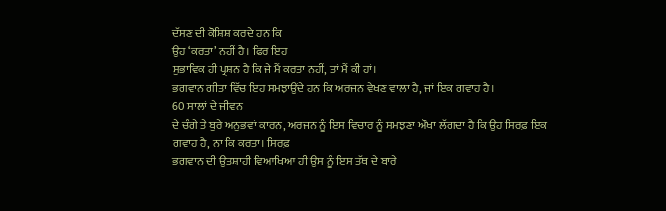ਦੱਸਣ ਦੀ ਕੋਸ਼ਿਸ਼ ਕਰਦੇ ਹਨ ਕਿ
ਉਹ ‘ਕਰਤਾ’ ਨਹੀਂ ਹੈ। ਫਿਰ ਇਹ
ਸੁਭਾਵਿਕ ਹੀ ਪ੍ਰਸ਼ਨ ਹੈ ਕਿ ਜੇ ਮੈਂ ਕਰਤਾ ਨਹੀਂ, ਤਾਂ ਮੈਂ ਕੀ ਹਾਂ।
ਭਗਵਾਨ ਗੀਤਾ ਵਿੱਚ ਇਹ ਸਮਝਾਉਂਦੇ ਹਨ ਕਿ ਅਰਜਨ ਵੇਖਣ ਵਾਲਾ ਹੈ, ਜਾਂ ਇਕ ਗਵਾਹ ਹੈ।
60 ਸਾਲਾਂ ਦੇ ਜੀਵਨ
ਦੇ ਚੰਗੇ ਤੇ ਬੁਰੇ ਅਨੁਭਵਾਂ ਕਾਰਨ, ਅਰਜਨ ਨੂੰ ਇਸ ਵਿਚਾਰ ਨੂੰ ਸਮਝਣਾ ਔਖਾ ਲੱਗਦਾ ਹੈ ਕਿ ਉਹ ਸਿਰਫ਼ ਇਕ
ਗਵਾਹ ਹੈ, ਨਾ ਕਿ ਕਰਤਾ। ਸਿਰਫ਼
ਭਗਵਾਨ ਦੀ ਉਤਸ਼ਾਹੀ ਵਿਆਖਿਆ ਹੀ ਉਸ ਨੂੰ ਇਸ ਤੱਥ ਦੇ ਬਾਰੇ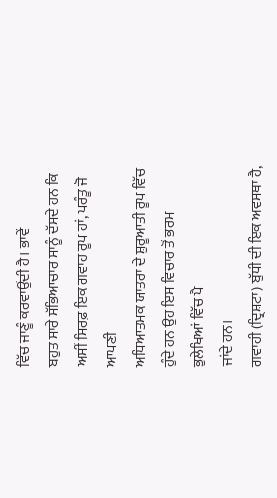ਵਿੱਚ ਜਾਣੂੰ ਕਰਵਾਉਂਦੀ ਹੈ। ਭਾਵੇਂ
ਬਹੁਤ ਸਾਰੇ ਸੱਭਿਆਚਾਰ ਸਾਨੂੰ ਦੱਸਦੇ ਹਨ ਕਿ ਅਸੀਂ ਸਿਰਫ਼ ਇਕ ਗਵਾਹ ਰੂਪ ਹਾਂ, ਪਰੰਤੂ ਜੋ ਆਪਣੀ
ਅਧਿਆਤਮਕ ਯਾਤਰਾ ਦੇ ਸ਼ੁਰੂਆਤੀ ਰੂਪ ਵਿੱਚ ਹੁੰਦੇ ਹਨ ਉਹ ਇਸ ਵਿਚਾਰ ਤੋਂ ਭਰਮ ਭੁਲੇਖਿਆਂ ਵਿੱਚ ਪੈ
ਜਾਂਦੇ ਹਨ।
ਗਵਾਹੀ (ਦ੍ਰਿਸ਼ਟਾ) ਬੁੱਧੀ ਦੀ ਇਕ ਅਵਸਥਾ ਹੈ,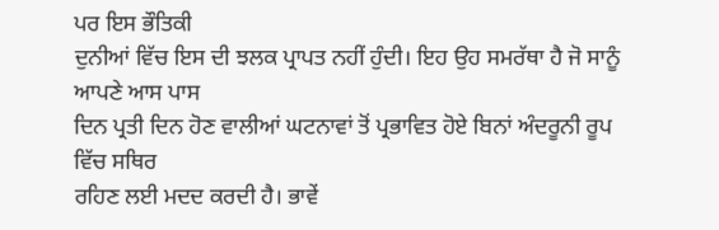ਪਰ ਇਸ ਭੌਤਿਕੀ
ਦੁਨੀਆਂ ਵਿੱਚ ਇਸ ਦੀ ਝਲਕ ਪ੍ਰਾਪਤ ਨਹੀਂ ਹੁੰਦੀ। ਇਹ ਉਹ ਸਮਰੱਥਾ ਹੈ ਜੋ ਸਾਨੂੰ ਆਪਣੇ ਆਸ ਪਾਸ
ਦਿਨ ਪ੍ਰਤੀ ਦਿਨ ਹੋਣ ਵਾਲੀਆਂ ਘਟਨਾਵਾਂ ਤੋਂ ਪ੍ਰਭਾਵਿਤ ਹੋਏ ਬਿਨਾਂ ਅੰਦਰੂਨੀ ਰੂਪ ਵਿੱਚ ਸਥਿਰ
ਰਹਿਣ ਲਈ ਮਦਦ ਕਰਦੀ ਹੈ। ਭਾਵੇਂ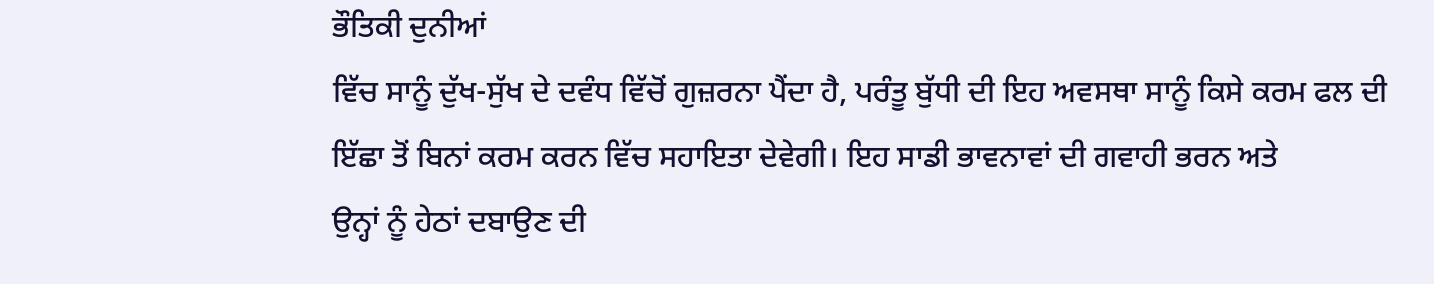ਭੌਤਿਕੀ ਦੁਨੀਆਂ
ਵਿੱਚ ਸਾਨੂੰ ਦੁੱਖ-ਸੁੱਖ ਦੇ ਦਵੰਧ ਵਿੱਚੋਂ ਗੁਜ਼ਰਨਾ ਪੈਂਦਾ ਹੈ, ਪਰੰਤੂ ਬੁੱਧੀ ਦੀ ਇਹ ਅਵਸਥਾ ਸਾਨੂੰ ਕਿਸੇ ਕਰਮ ਫਲ ਦੀ
ਇੱਛਾ ਤੋਂ ਬਿਨਾਂ ਕਰਮ ਕਰਨ ਵਿੱਚ ਸਹਾਇਤਾ ਦੇਵੇਗੀ। ਇਹ ਸਾਡੀ ਭਾਵਨਾਵਾਂ ਦੀ ਗਵਾਹੀ ਭਰਨ ਅਤੇ
ਉਨ੍ਹਾਂ ਨੂੰ ਹੇਠਾਂ ਦਬਾਉਣ ਦੀ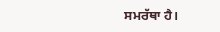ਸਮਰੱਥਾ ਹੈ।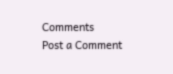Comments
Post a Comment